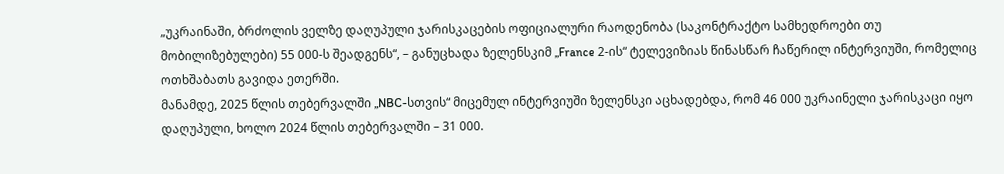„უკრაინაში, ბრძოლის ველზე დაღუპული ჯარისკაცების ოფიციალური რაოდენობა (საკონტრაქტო სამხედროები თუ მობილიზებულები) 55 000-ს შეადგენს“, – განუცხადა ზელენსკიმ „France 2-ის“ ტელევიზიას წინასწარ ჩაწერილ ინტერვიუში, რომელიც ოთხშაბათს გავიდა ეთერში.
მანამდე, 2025 წლის თებერვალში „NBC-სთვის“ მიცემულ ინტერვიუში ზელენსკი აცხადებდა, რომ 46 000 უკრაინელი ჯარისკაცი იყო დაღუპული, ხოლო 2024 წლის თებერვალში – 31 000.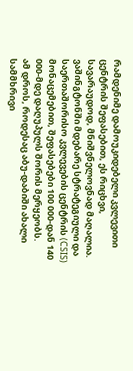რამდენიმე დამოუკიდებელი კვლევითი ცენტრის შეფასებით, ეს რიცხვი, სავარაუდოდ, მნიშვნელოვნად მაღალია.
ვაშინგტონში მდებარე სტრატეგიული და საერთაშორისო კვლევების ცენტრის (CSIS) მონაცემებით, შეფასებები 100 000-დან 140 000-მდე დაღუპულს შორის მერყეობს.
ამ დროს, როდესაც აბუ-დაბიში ახალი სამმხრივი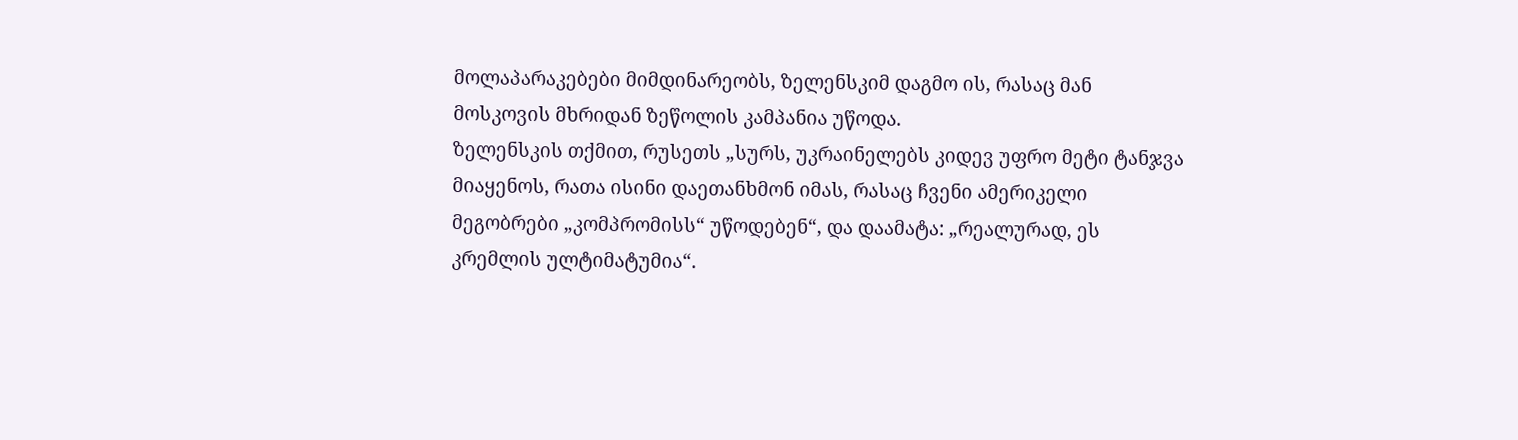მოლაპარაკებები მიმდინარეობს, ზელენსკიმ დაგმო ის, რასაც მან მოსკოვის მხრიდან ზეწოლის კამპანია უწოდა.
ზელენსკის თქმით, რუსეთს „სურს, უკრაინელებს კიდევ უფრო მეტი ტანჯვა მიაყენოს, რათა ისინი დაეთანხმონ იმას, რასაც ჩვენი ამერიკელი მეგობრები „კომპრომისს“ უწოდებენ“, და დაამატა: „რეალურად, ეს კრემლის ულტიმატუმია“.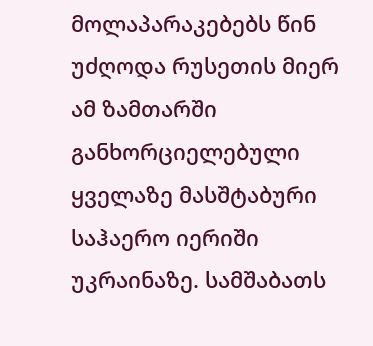მოლაპარაკებებს წინ უძღოდა რუსეთის მიერ ამ ზამთარში განხორციელებული ყველაზე მასშტაბური საჰაერო იერიში უკრაინაზე. სამშაბათს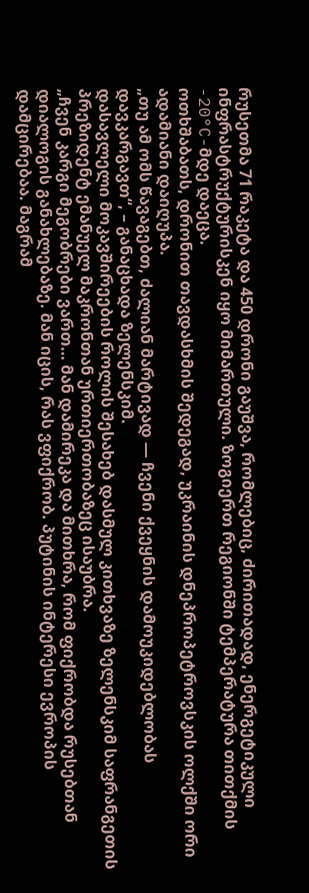რუსეთმა 71 რაკეტა და 450 დრონი გაუშვა, რომლებიც, ძირითადად, ენერგეტიკული ინფრასტრუქტურისკენ იყო მიმართული. ზოგიერთ რეგიონში ტემპერატურა თითქმის -20°C-მდე დაეცა.
ოთხშაბათს, დრონით თავდასხმის შედეგად, უკრაინის დნეპროპეტროვსკის ოლქში ორი ადამიანი დაიღუპა.
„თუ ამ ომს წავაგებთ, ძალიან მარტივად — ჩვენი ქვეყნის დამოუკიდებლობას დავკარგავთ“, – განაცხადა ზელენსკიმ.
დასავლელი მოკავშირეების როლის შესახებ დასმულ კითხვაზე ზელენსკიმ საფრანგეთის პრეზიდენტ ემანუელ მაკრონთან ურთიერთობაზეც ისაუბრა.
„ჩვენ კარგი მეგობრები ვართ… მან დამირეკა და მითხრა, რომ ფიქრობდა რუსებთან დიალოგის განახლებაზე. მან იცის, რას ვფიქრობ. პუტინის ინტერესი ევროპის დამცირებაა. მაგრამ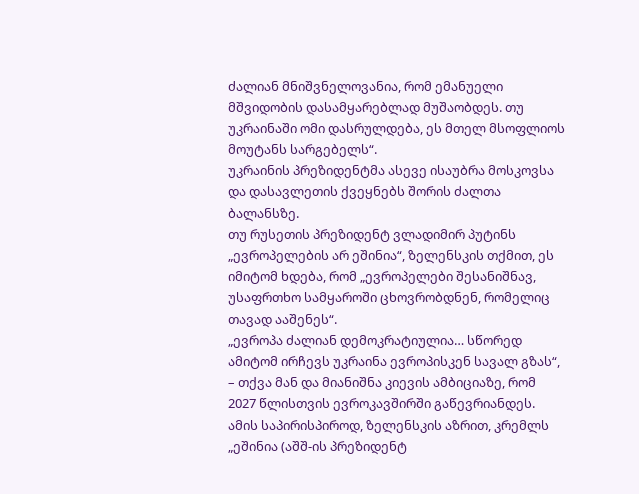ძალიან მნიშვნელოვანია, რომ ემანუელი მშვიდობის დასამყარებლად მუშაობდეს. თუ უკრაინაში ომი დასრულდება, ეს მთელ მსოფლიოს მოუტანს სარგებელს“.
უკრაინის პრეზიდენტმა ასევე ისაუბრა მოსკოვსა და დასავლეთის ქვეყნებს შორის ძალთა ბალანსზე.
თუ რუსეთის პრეზიდენტ ვლადიმირ პუტინს „ევროპელების არ ეშინია“, ზელენსკის თქმით, ეს იმიტომ ხდება, რომ „ევროპელები შესანიშნავ, უსაფრთხო სამყაროში ცხოვრობდნენ, რომელიც თავად ააშენეს“.
„ევროპა ძალიან დემოკრატიულია… სწორედ ამიტომ ირჩევს უკრაინა ევროპისკენ სავალ გზას“, – თქვა მან და მიანიშნა კიევის ამბიციაზე, რომ 2027 წლისთვის ევროკავშირში გაწევრიანდეს.
ამის საპირისპიროდ, ზელენსკის აზრით, კრემლს „ეშინია (აშშ-ის პრეზიდენტ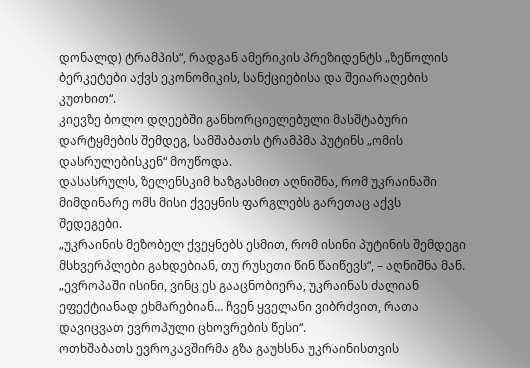დონალდ) ტრამპის“, რადგან ამერიკის პრეზიდენტს „ზეწოლის ბერკეტები აქვს ეკონომიკის, სანქციებისა და შეიარაღების კუთხით“.
კიევზე ბოლო დღეებში განხორციელებული მასშტაბური დარტყმების შემდეგ, სამშაბათს ტრამპმა პუტინს „ომის დასრულებისკენ“ მოუწოდა.
დასასრულს, ზელენსკიმ ხაზგასმით აღნიშნა, რომ უკრაინაში მიმდინარე ომს მისი ქვეყნის ფარგლებს გარეთაც აქვს შედეგები.
„უკრაინის მეზობელ ქვეყნებს ესმით, რომ ისინი პუტინის შემდეგი მსხვერპლები გახდებიან, თუ რუსეთი წინ წაიწევს“, – აღნიშნა მან.
„ევროპაში ისინი, ვინც ეს გააცნობიერა, უკრაინას ძალიან ეფექტიანად ეხმარებიან… ჩვენ ყველანი ვიბრძვით, რათა დავიცვათ ევროპული ცხოვრების წესი“.
ოთხშაბათს ევროკავშირმა გზა გაუხსნა უკრაინისთვის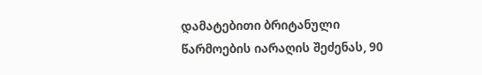დამატებითი ბრიტანული წარმოების იარაღის შეძენას, 90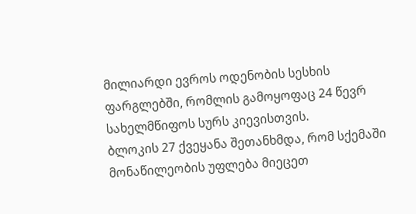მილიარდი ევროს ოდენობის სესხის ფარგლებში, რომლის გამოყოფაც 24 წევრ სახელმწიფოს სურს კიევისთვის.
ბლოკის 27 ქვეყანა შეთანხმდა, რომ სქემაში მონაწილეობის უფლება მიეცეთ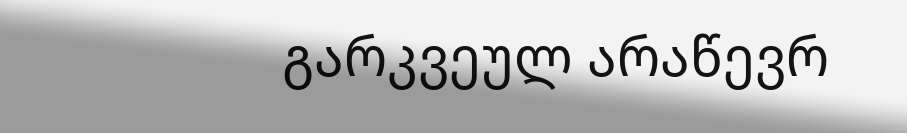გარკვეულ არაწევრ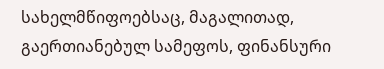სახელმწიფოებსაც, მაგალითად, გაერთიანებულ სამეფოს, ფინანსური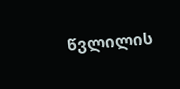წვლილის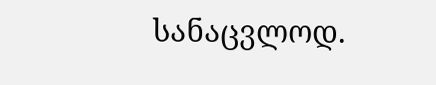სანაცვლოდ.